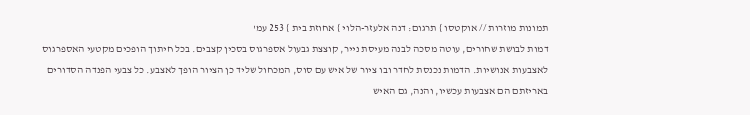תמונות מוזרות // אוקטסו } תרגום: דנה אלעזר-הלוי } אחוזת בית } 253 עמ'
דמות לבושת שחורים, עוטה מסכה לבנה מעיסת נייר, קוצצת גבעול אספרגוס בסכין קצבים. בכל חיתוך הופכים מקטעי האספרגוס לאצבעות אנושיות. הדמות נכנסת לחדר ובו ציור של איש עם סוס, המכחול שליד כן הציור הופך לאצבע. כל צבעי הפנדה הסדורים באריזתם הם אצבעות עכשיו, והנה, גם האיש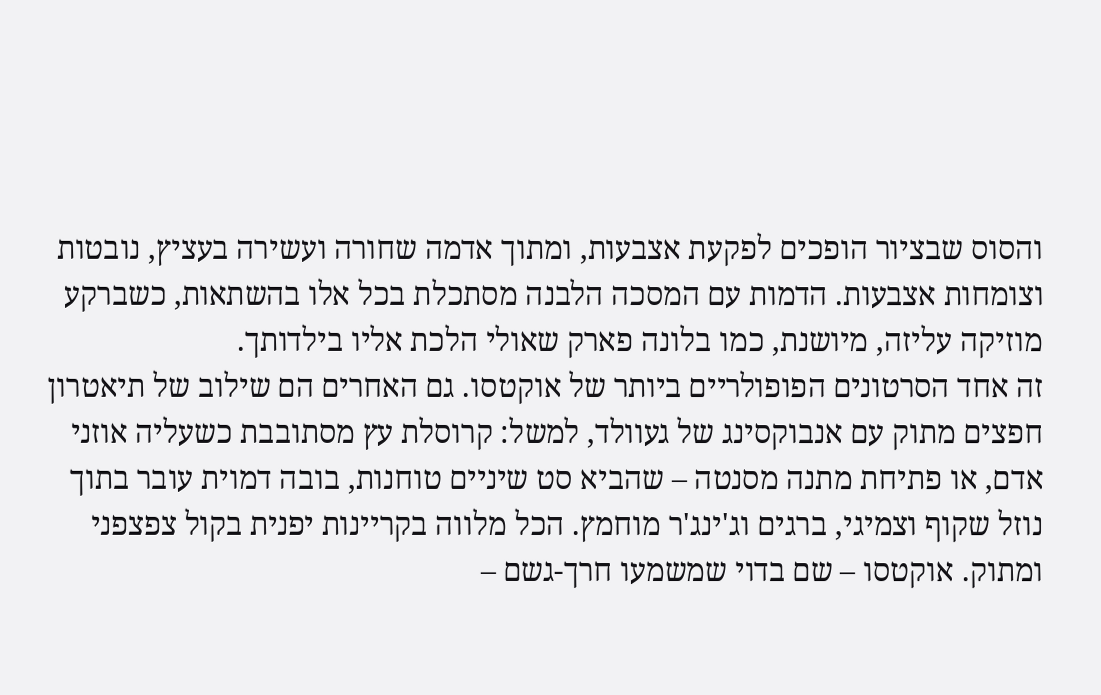והסוס שבציור הופכים לפקעת אצבעות, ומתוך אדמה שחורה ועשירה בעציץ, נובטות וצומחות אצבעות. הדמות עם המסכה הלבנה מסתכלת בכל אלו בהשתאות, כשברקע מוזיקה עליזה, מיושנת, כמו בלונה פארק שאולי הלכת אליו בילדותך.
זה אחד הסרטונים הפופולריים ביותר של אוקטסו. גם האחרים הם שילוב של תיאטרון חפצים מתוק עם אנבוקסינג של געוולד, למשל: קרוסלת עץ מסתובבת כשעליה אוזני אדם, או פתיחת מתנה מסנטה – שהביא סט שיניים טוחנות, בובה דמוית עובר בתוך נוזל שקוף וצמיגי, ברגים וג'ינג'ר מוחמץ. הכל מלווה בקריינות יפנית בקול צפצפני ומתוק. אוקטסו – שם בדוי שמשמעו חרך-גשם –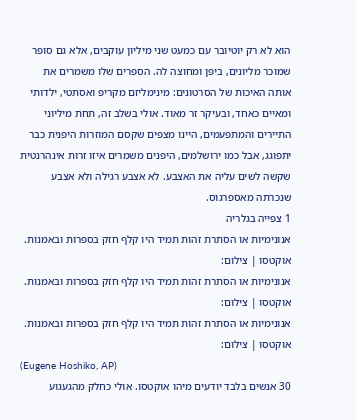הוא לא רק יוטיובר עם כמעט שני מיליון עוקבים, אלא גם סופר שמוכר מליונים, ביפן ומחוצה לה. הספרים שלו משמרים את אותה האיכות של הסרטונים: מינימליזם מקריפ ואסתטי, ילדותי ומאיים כאחד, ובעיקר זר מאוד. אולי בשלב זה, תחת מיליוני התיירים והמתפעמים, היינו מצפים שקסם המוזרות היפנית כבר יתפוגג, אבל כמו ירושלמים, היפנים משמרים איזו זרות אינהרנטית שקשה לשים עליה את האצבע. לא אצבע רגילה ולא אצבע שנכרתה מאספרגוס.
1 צפייה בגלריה
אנונימיות או הסתרת זהות תמיד היו קלף חזק בספרות ובאמנות. אוקטסו | צילום:
אנונימיות או הסתרת זהות תמיד היו קלף חזק בספרות ובאמנות. אוקטסו | צילום:
אנונימיות או הסתרת זהות תמיד היו קלף חזק בספרות ובאמנות. אוקטסו | צילום:
(Eugene Hoshiko, AP)
30 אנשים בלבד יודעים מיהו אוקטסו. אולי כחלק מהגעגוע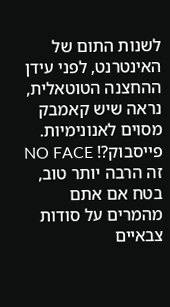לשנות התום של האינטרנט, לפני עידן ההחצנה הטוטאלית, נראה שיש קאמבק מסוים לאנונימיות. פייסבוק?! NO FACE זה הרבה יותר טוב, בטח אם אתם מהמרים על סודות צבאיים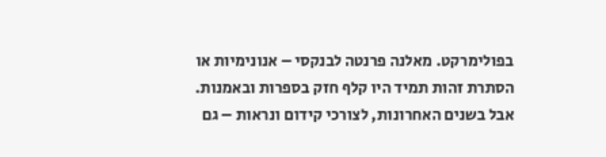בפולימרקט. מאלנה פרנטה לבנקסי – אנונימיות או הסתרת זהות תמיד היו קלף חזק בספרות ובאמנות. אבל בשנים האחרונות, לצורכי קידום ונראות – גם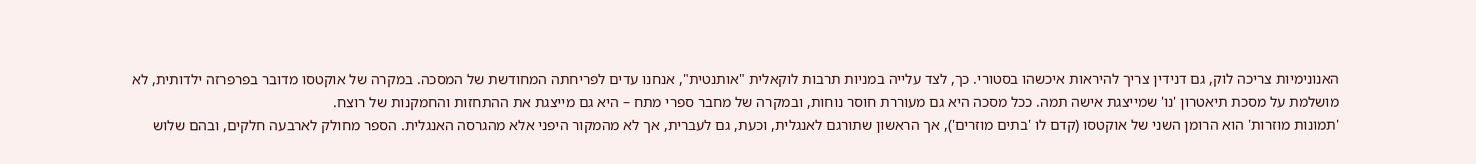האנונימיות צריכה לוק, גם דנידין צריך להיראות איכשהו בסטורי. כך, לצד עלייה במניות תרבות לוקאלית "אותנטית", אנחנו עדים לפריחתה המחודשת של המסכה. במקרה של אוקטסו מדובר בפרפרזה ילדותית, לא מושלמת על מסכת תיאטרון 'נו' שמייצגת אישה תמה. ככל מסכה היא גם מעוררת חוסר נוחות, ובמקרה של מחבר ספרי מתח – היא גם מייצגת את ההתחזות והחמקנות של רוצח.
'תמונות מוזרות' הוא הרומן השני של אוקטסו (קדם לו 'בתים מוזרים'), אך הראשון שתורגם לאנגלית, וכעת, גם לעברית, אך לא מהמקור היפני אלא מהגרסה האנגלית. הספר מחולק לארבעה חלקים, ובהם שלוש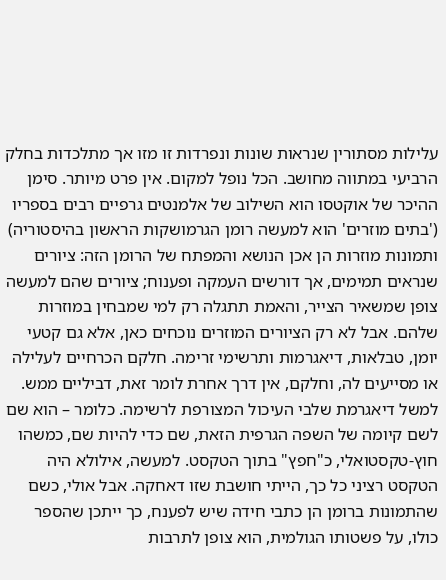עלילות מסתורין שנראות שונות ונפרדות זו מזו אך מתלכדות בחלק הרביעי במתווה מחושב. הכל נופל למקום. אין פרט מיותר. סימן ההיכר של אוקטסו הוא השילוב של אלמנטים גרפיים רבים בספריו ('בתים מוזרים' הוא למעשה רומן הגרמושקות הראשון בהיסטוריה) ותמונות מוזרות הן אכן הנושא והמפתח של הרומן הזה: ציורים שנראים תמימים, אך דורשים העמקה ופענוח; ציורים שהם למעשה צופן שמשאיר הצייר, והאמת תתגלה רק למי שמבחין במוזרות שלהם. אבל לא רק הציורים המוזרים נוכחים כאן, אלא גם קטעי יומן, טבלאות, דיאגרמות ותרשימי זרימה. חלקם הכרחיים לעלילה או מסייעים לה, וחלקם, אין דרך אחרת לומר זאת, דביליים ממש. למשל דיאגרמת שלבי העיכול המצורפת לרשימה. כלומר – הוא שם לשם קיומה של השפה הגרפית הזאת, שם כדי להיות שם, כמשהו חוץ-טקסטואלי, כ"חפץ" בתוך הטקסט. למעשה, אילולא היה הטקסט רציני כל כך, הייתי חושבת שזו דאחקה. אבל אולי, כשם שהתמונות ברומן הן כתבי חידה שיש לפענח, כך ייתכן שהספר כולו, על פשטותו הגולמית, הוא צופן לתרבות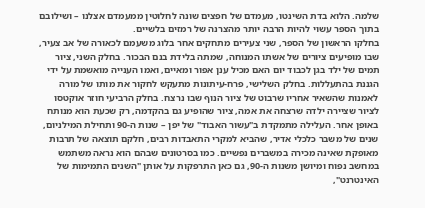שלמה. הלוא בדת השינטו, מעמדם של חפצים שונה לחלוטין ממעמדם אצלנו – ושילובם בתוך הספר עשוי להיות הרבה יותר מהצרנה של רמזים בלשיים.
בחלקו הראשון של הספר, שני צעירים מתחקים אחר בלוג משעמם לכאורה של אב צעיר, שבו מופיעים ציורים של אשתו המנוחה, שמתה בלידת בנם הבכור. בחלק השני, ציור תמים של ילד בגן לכבוד יום האם מכיל ענן אפור ומאיים, ואמו הענייה מואשמת על ידי הגננת בהתעללות. בחלק השלישי, פרח-עיתונות מתעקש לחקור את מותו של מורה לאמנות שהשאיר אחריו שרבוט של ציור הנוף שבו נרצח. בחלק הרביעי חוזר אוקטסו לציור שציירה ילדה שרצחה את אמה, ציור שהופיע גם בהקדמה, רק שכעת הוא מנותח באופן אחר. העלילה מתמקדת ב"עשור האבוד" של יפן – שנות ה-90 ותחילת המילניום, שנים של משבר כלכלי אדיר, שהביא למקרי התאבדות רבים, חלקם תוצאה של תרבות מאופקת שאינה מכירה במשברים נפשיים. כמו בסרטונים שבהם הוא נראה משתמש במחשב נפוח ומיושן משנות ה-90, גם כאן התרפקות על אותן "השנים התמימות של האינטרנט",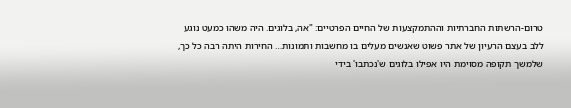טרום-הרשתות החברתיות וההתמקצעות של החיים הפרטיים: "אה, בלוגים. היה משהו כמעט נוגע ללב בעצם הרעיון של אתר פשוט שאנשים מעלים בו מחשבות ותמונות… החירות היתה רבה כל כך, שלמשך תקופה מסוימת היו אפילו בלוגים ש'נכתבו' בידי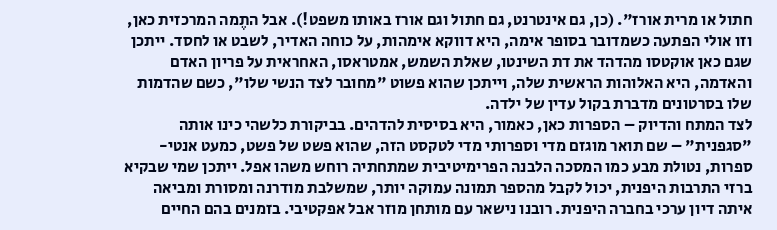חתול או מרית אורז". (כן, גם אינטרנט, גם חתול וגם אורז באותו משפט!). אבל התֶמה המרכזית כאן, וזו אולי הפתעה כשמדובר בסופר אימה, היא דווקא אימהות, על כוחה האדיר, לשבט או לחסד. ייתכן שגם כאן אוקטסו מהדהד את דת השינטו, שאלת השמש, אמטראסו, האחראית על פריון האדם והאדמה, היא האלוהות הראשית שלה, וייתכן שהוא פשוט "מחובר לצד הנשי שלו", כשם שהדמות שלו בסרטונים מדברת בקול עדין של ילדה.
לצד המתח והדיוק – הספרות כאן, כאמור, היא בסיסית להדהים. בביקורת כלשהי כינו אותה "סגפנית" – שם תואר מוגזם מדי וספרותי מדי לטקסט הזה, שהוא פשט של פשט, כמעט אנטי-ספרות, נטולת מבע כמו המסכה הלבנה הפרימיטיבית שמתחתיה רוחש משהו אפל. ייתכן שמי שבקיא ברזי התרבות היפנית, יכול לקבל מהספר תמונה עמוקה יותר, שמשלבת מודרנה ומסורת ומביאה איתה דיון ערכי בחברה היפנית. רובנו נישאר עם מותחן מוזר אבל אפקטיבי. בזמנים בהם החיים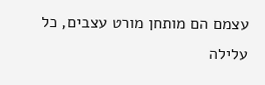עצמם הם מותחן מורט עצבים, כל עלילה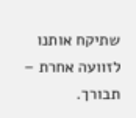שתיקח אותנו לזוועה אחרת – תבורך.